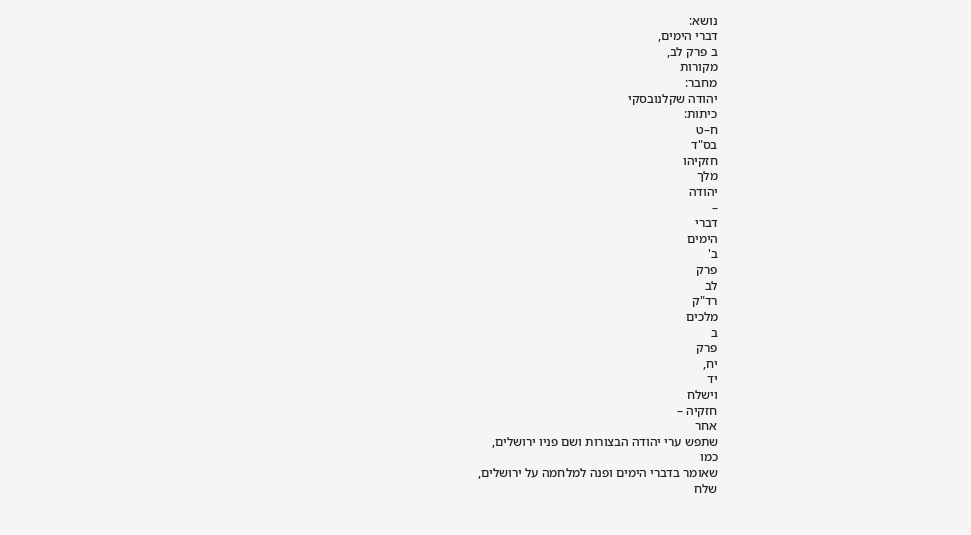נושא:
דברי הימים,
ב פרק לב,
מקורות
מחבר:
יהודה שקלנובסקי
כיתות:
ח–ט
בס"ד
חזקיהו
מלך
יהודה
–
דברי
הימים
ב'
פרק
לב
רד"ק
מלכים
ב
פרק
יח,
יד
וישלח
חזקיה –
אחר
שתפש ערי יהודה הבצורות ושם פניו ירושלים,
כמו
שאומר בדברי הימים ופנה למלחמה על ירושלים,
שלח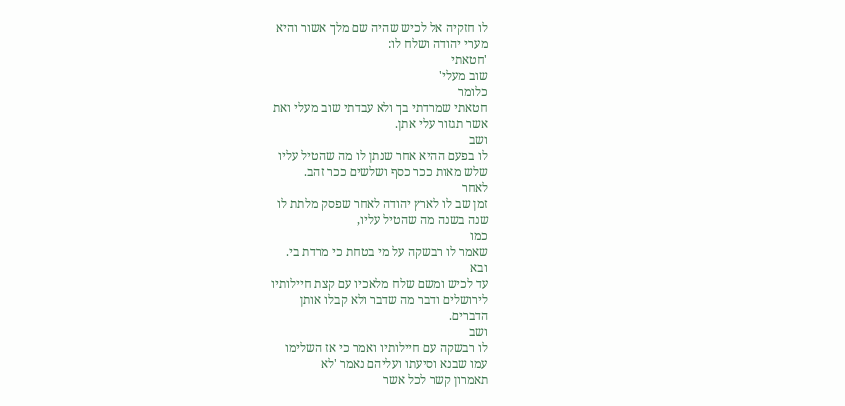לו חזקיה אל לכיש שהיה שם מלך אשור והיא
מערי יהודה ושלח לו:
'חטאתי
שוב מעלי'
כלומר
חטאתי שמרדתי בך ולא עבדתי שוב מעלי ואת
אשר תגזור עלי אתן.
ושב
לו בפעם ההיא אחר שנתן לו מה שהטיל עליו
שלש מאות ככר כסף ושלשים ככר זהב.
לאחר
זמן שב לו לארץ יהודה לאחר שפסק מלתת לו
שנה בשנה מה שהטיל עליו,
כמו
שאמר לו רבשקה על מי בטחת כי מרדת בי.
ובא
עד לכיש ומשם שלח מלאכיו עם קצת חיילותיו
לירושלים ודבר מה שדבר ולא קבלו אותן
הדברים.
ושב
לו רבשקה עם חיילותיו ואמר כי אז השלימו
עמו שבנא וסיעתו ועליהם נאמר 'לא
תאמרון קשר לכל אשר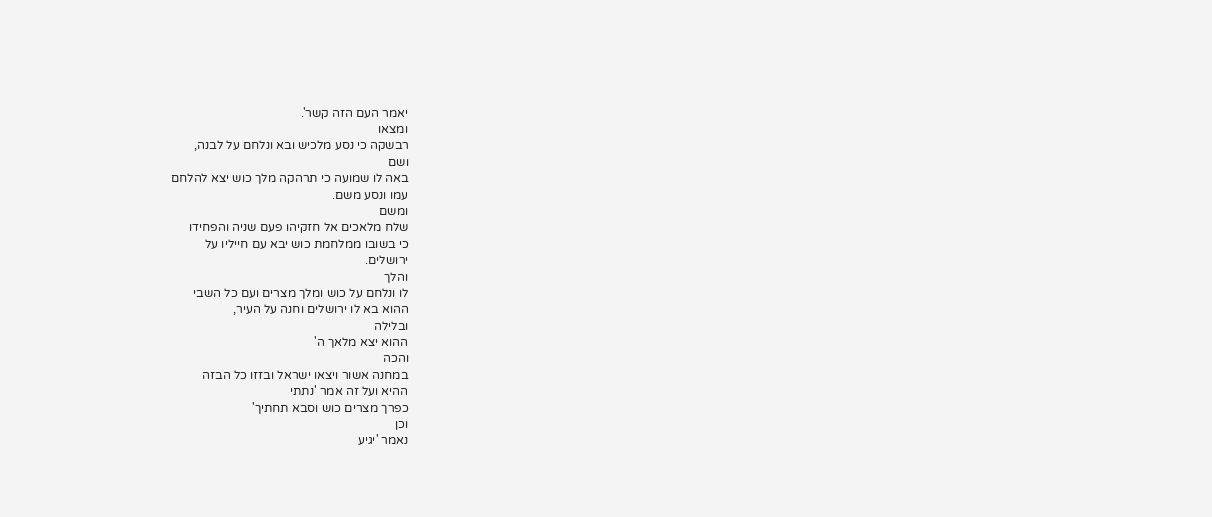יאמר העם הזה קשר'.
ומצאו
רבשקה כי נסע מלכיש ובא ונלחם על לבנה,
ושם
באה לו שמועה כי תרהקה מלך כוש יצא להלחם
עמו ונסע משם.
ומשם
שלח מלאכים אל חזקיהו פעם שניה והפחידו
כי בשובו ממלחמת כוש יבא עם חייליו על
ירושלים.
והלך
לו ונלחם על כוש ומלך מצרים ועם כל השבי
ההוא בא לו ירושלים וחנה על העיר,
ובלילה
ההוא יצא מלאך ה'
והכה
במחנה אשור ויצאו ישראל ובזזו כל הבזה
ההיא ועל זה אמר 'נתתי
כפרך מצרים כוש וסבא תחתיך'
וכן
נאמר 'יגיע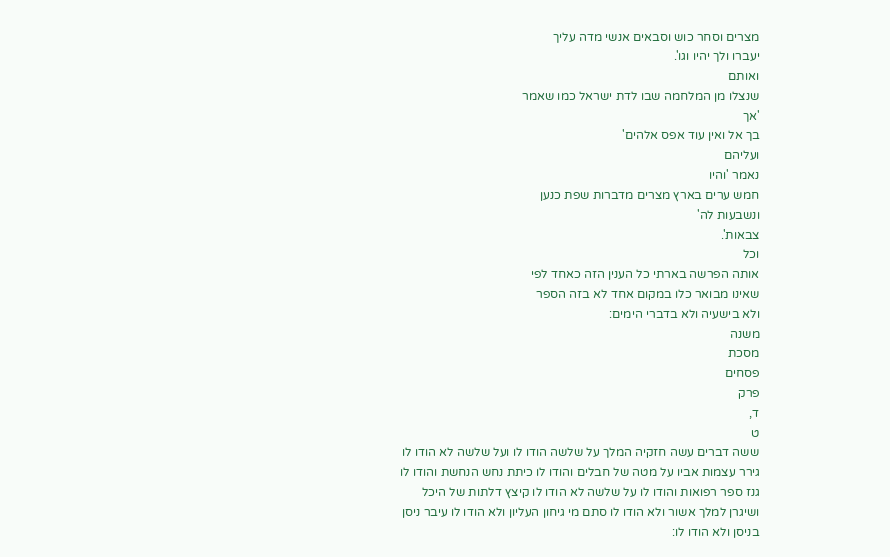מצרים וסחר כוש וסבאים אנשי מדה עליך
יעברו ולך יהיו וגו'.
ואותם
שנצלו מן המלחמה שבו לדת ישראל כמו שאמר
'אך
בך אל ואין עוד אפס אלהים'
ועליהם
נאמר 'והיו
חמש ערים בארץ מצרים מדברות שפת כנען
ונשבעות לה'
צבאות'.
וכל
אותה הפרשה בארתי כל הענין הזה כאחד לפי
שאינו מבואר כלו במקום אחד לא בזה הספר
ולא בישעיה ולא בדברי הימים:
משנה
מסכת
פסחים
פרק
ד,
ט
ששה דברים עשה חזקיה המלך על שלשה הודו לו ועל שלשה לא הודו לו גירר עצמות אביו על מטה של חבלים והודו לו כיתת נחש הנחשת והודו לו גנז ספר רפואות והודו לו על שלשה לא הודו לו קיצץ דלתות של היכל ושיגרן למלך אשור ולא הודו לו סתם מי גיחון העליון ולא הודו לו עיבר ניסן בניסן ולא הודו לו: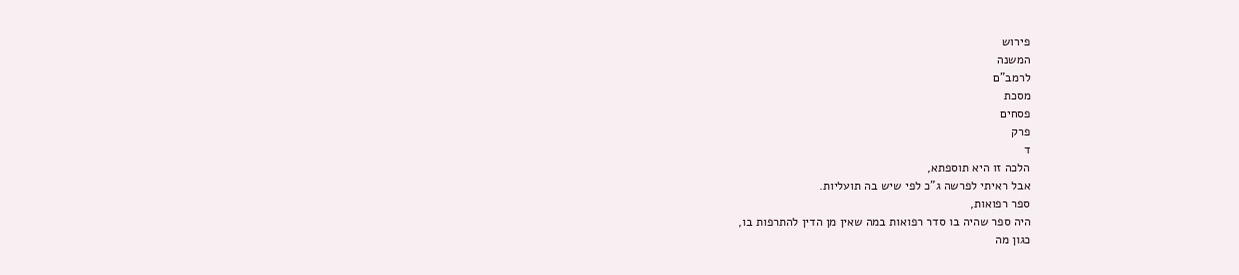פירוש
המשנה
לרמב"ם
מסכת
פסחים
פרק
ד
הלכה זו היא תוספתא,
אבל ראיתי לפרשה ג"כ לפי שיש בה תועליות.
ספר רפואות,
היה ספר שהיה בו סדר רפואות במה שאין מן הדין להתרפות בו,
כגון מה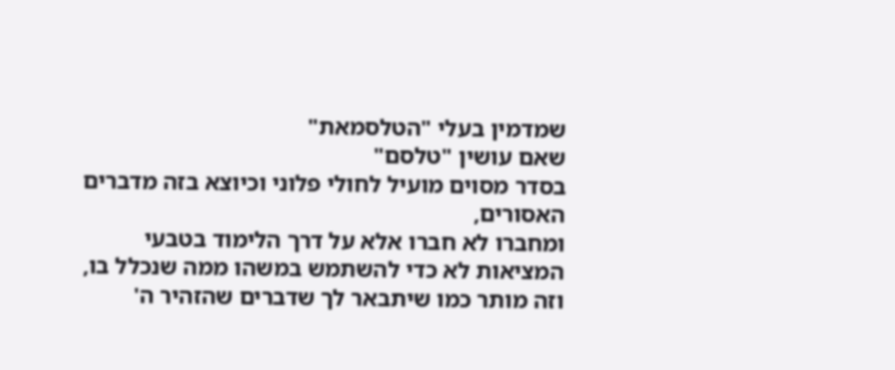שמדמין בעלי "הטלסמאת"
שאם עושין "טלסם"
בסדר מסוים מועיל לחולי פלוני וכיוצא בזה מדברים האסורים,
ומחברו לא חברו אלא על דרך הלימוד בטבעי המציאות לא כדי להשתמש במשהו ממה שנכלל בו,
וזה מותר כמו שיתבאר לך שדברים שהזהיר ה'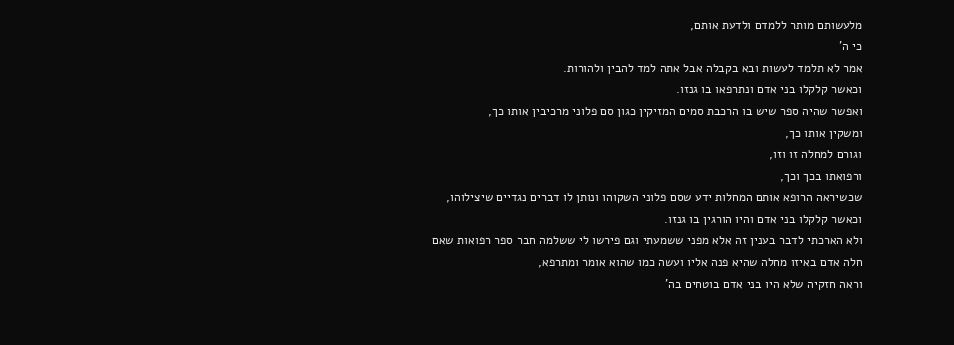מלעשותם מותר ללמדם ולדעת אותם,
כי ה'
אמר לא תלמד לעשות ובא בקבלה אבל אתה למד להבין ולהורות.
וכאשר קלקלו בני אדם ונתרפאו בו גנזו.
ואפשר שהיה ספר שיש בו הרכבת סמים המזיקין כגון סם פלוני מרכיבין אותו כך,
ומשקין אותו כך,
וגורם למחלה זו וזו,
ורפואתו בכך וכך,
שכשיראה הרופא אותם המחלות ידע שסם פלוני השקוהו ונותן לו דברים נגדיים שיצילוהו,
וכאשר קלקלו בני אדם והיו הורגין בו גנזו.
ולא הארכתי לדבר בענין זה אלא מפני ששמעתי וגם פירשו לי ששלמה חבר ספר רפואות שאם חלה אדם באיזו מחלה שהיא פנה אליו ועשה כמו שהוא אומר ומתרפא,
וראה חזקיה שלא היו בני אדם בוטחים בה'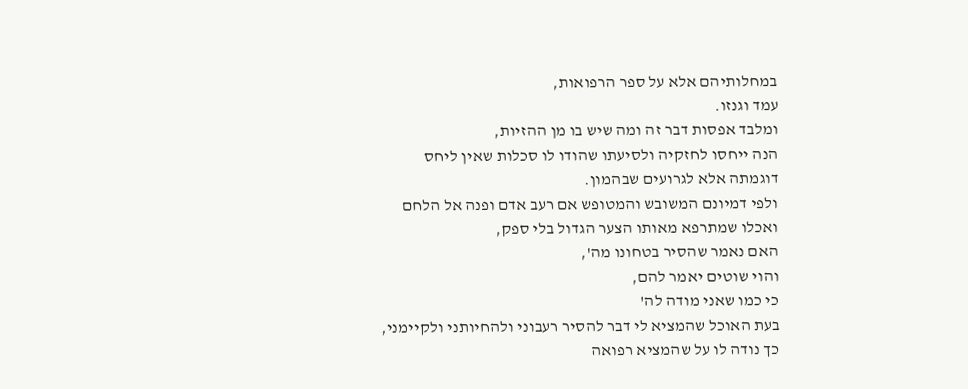במחלותיהם אלא על ספר הרפואות,
עמד וגנזו.
ומלבד אפסות דבר זה ומה שיש בו מן ההזיות,
הנה ייחסו לחזקיה ולסיעתו שהודו לו סכלות שאין ליחס דוגמתה אלא לגרועים שבהמון.
ולפי דמיונם המשובש והמטופש אם רעב אדם ופנה אל הלחם ואכלו שמתרפא מאותו הצער הגדול בלי ספק,
האם נאמר שהסיר בטחונו מה',
והוי שוטים יאמר להם,
כי כמו שאני מודה לה'
בעת האוכל שהמציא לי דבר להסיר רעבוני ולהחיותני ולקיימני,
כך נודה לו על שהמציא רפואה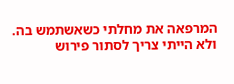המרפאה את מחלתי כשאשתמש בה.
ולא הייתי צריך לסתור פירוש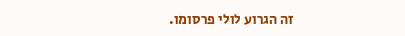זה הגרוע לולי פרסומו.